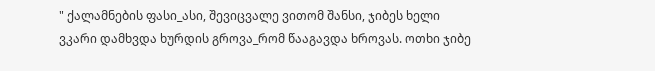" ქალამნების ფასი_ასი, შევიცვალე ვითომ შანსი, ჯიბეს ხელი ვკარი დამხვდა ხურდის გროვა_რომ წააგავდა ხროვას. ოთხი ჯიბე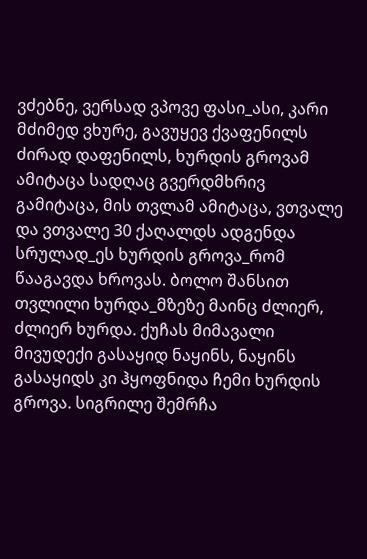ვძებნე, ვერსად ვპოვე ფასი_ასი, კარი მძიმედ ვხურე, გავუყევ ქვაფენილს ძირად დაფენილს, ხურდის გროვამ ამიტაცა სადღაც გვერდმხრივ გამიტაცა, მის თვლამ ამიტაცა, ვთვალე და ვთვალე 30 ქაღალდს ადგენდა სრულად_ეს ხურდის გროვა_რომ წააგავდა ხროვას. ბოლო შანსით თვლილი ხურდა_მზეზე მაინც ძლიერ, ძლიერ ხურდა. ქუჩას მიმავალი მივუდექი გასაყიდ ნაყინს, ნაყინს გასაყიდს კი ჰყოფნიდა ჩემი ხურდის გროვა. სიგრილე შემრჩა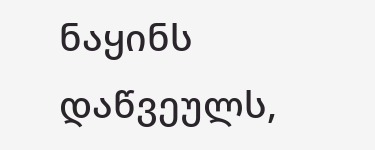ნაყინს დაწვეულს,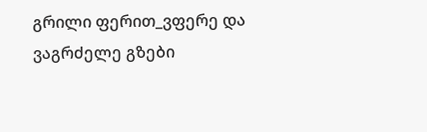გრილი ფერით_ვფერე და ვაგრძელე გზები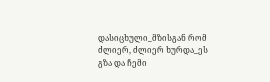დასიცხული_მზისგან რომ ძლიერ, ძლიერ ხურდა_ეს გზა და ჩემი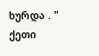ხურდა . "
ქეთი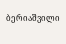ბერიაშვილი